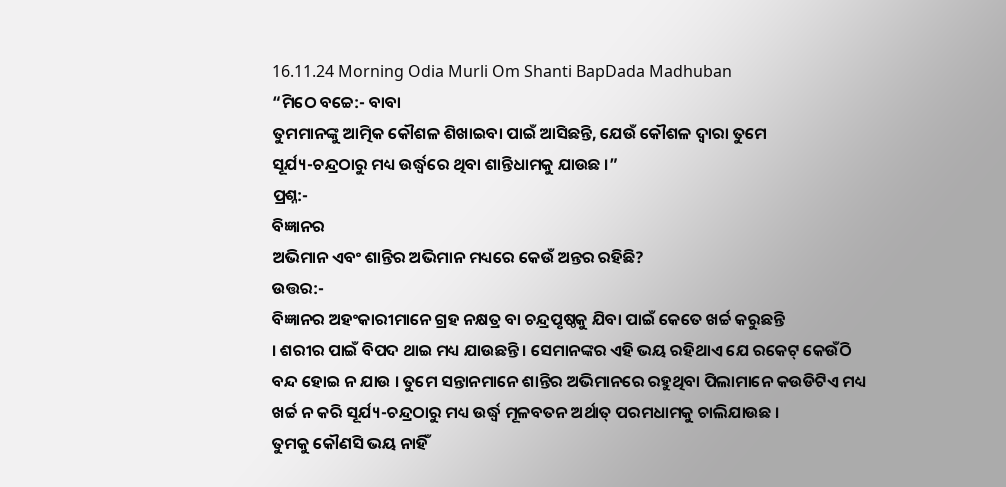16.11.24 Morning Odia Murli Om Shanti BapDada Madhuban
“ମିଠେ ବଚ୍ଚେ:- ବାବା
ତୁମମାନଙ୍କୁ ଆତ୍ମିକ କୌଶଳ ଶିଖାଇବା ପାଇଁ ଆସିଛନ୍ତି, ଯେଉଁ କୌଶଳ ଦ୍ୱାରା ତୁମେ
ସୂର୍ଯ୍ୟ-ଚନ୍ଦ୍ରଠାରୁ ମଧ୍ୟ ଉର୍ଦ୍ଧ୍ୱରେ ଥିବା ଶାନ୍ତିଧାମକୁ ଯାଉଛ ।”
ପ୍ରଶ୍ନ:-
ବିଜ୍ଞାନର
ଅଭିମାନ ଏବଂ ଶାନ୍ତିର ଅଭିମାନ ମଧ୍ୟରେ କେଉଁ ଅନ୍ତର ରହିଛି?
ଉତ୍ତର:-
ବିଜ୍ଞାନର ଅହଂକାରୀମାନେ ଗ୍ରହ ନକ୍ଷତ୍ର ବା ଚନ୍ଦ୍ରପୃଷ୍ଠକୁ ଯିବା ପାଇଁ କେତେ ଖର୍ଚ୍ଚ କରୁଛନ୍ତି
। ଶରୀର ପାଇଁ ବିପଦ ଥାଇ ମଧ୍ୟ ଯାଉଛନ୍ତି । ସେମାନଙ୍କର ଏହି ଭୟ ରହିଥାଏ ଯେ ରକେଟ୍ କେଉଁଠି
ବନ୍ଦ ହୋଇ ନ ଯାଉ । ତୁମେ ସନ୍ତାନମାନେ ଶାନ୍ତିର ଅଭିମାନରେ ରହୁଥିବା ପିଲାମାନେ କଉଡିଟିଏ ମଧ୍ୟ
ଖର୍ଚ୍ଚ ନ କରି ସୂର୍ଯ୍ୟ-ଚନ୍ଦ୍ରଠାରୁ ମଧ୍ୟ ଉର୍ଦ୍ଧ୍ୱ ମୂଳବତନ ଅର୍ଥାତ୍ ପରମଧାମକୁ ଚାଲିଯାଉଛ ।
ତୁମକୁ କୌଣସି ଭୟ ନାହିଁ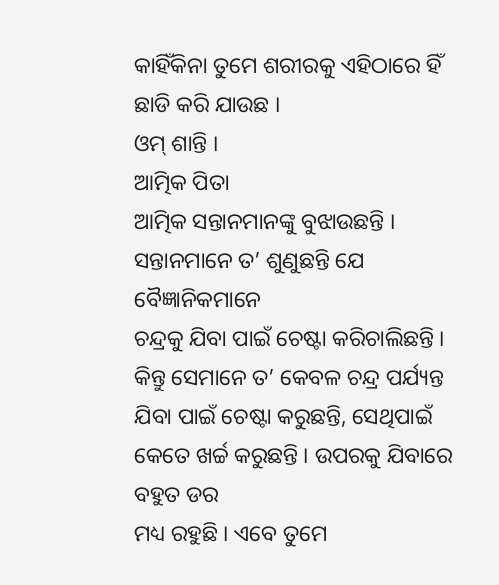କାହିଁକିନା ତୁମେ ଶରୀରକୁ ଏହିଠାରେ ହିଁ ଛାଡି କରି ଯାଉଛ ।
ଓମ୍ ଶାନ୍ତି ।
ଆତ୍ମିକ ପିତା
ଆତ୍ମିକ ସନ୍ତାନମାନଙ୍କୁ ବୁଝାଉଛନ୍ତି । ସନ୍ତାନମାନେ ତ’ ଶୁଣୁଛନ୍ତି ଯେ ବୈଜ୍ଞାନିକମାନେ
ଚନ୍ଦ୍ରକୁ ଯିବା ପାଇଁ ଚେଷ୍ଟା କରିଚାଲିଛନ୍ତି । କିନ୍ତୁ ସେମାନେ ତ’ କେବଳ ଚନ୍ଦ୍ର ପର୍ଯ୍ୟନ୍ତ
ଯିବା ପାଇଁ ଚେଷ୍ଟା କରୁଛନ୍ତି, ସେଥିପାଇଁ କେତେ ଖର୍ଚ୍ଚ କରୁଛନ୍ତି । ଉପରକୁ ଯିବାରେ ବହୁତ ଡର
ମଧ୍ୟ ରହୁଛି । ଏବେ ତୁମେ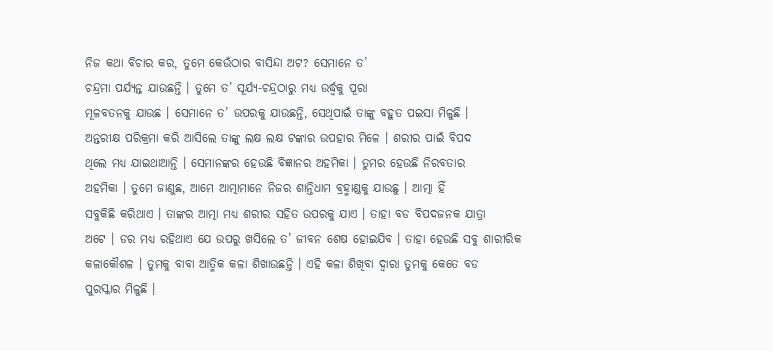ନିଜ କଥା ବିଚାର କର, ତୁମେ କେଉଁଠାର ବାସିନ୍ଦା ଅଟ? ସେମାନେ ତ’
ଚନ୍ଦ୍ରମା ପର୍ଯ୍ୟନ୍ତ ଯାଉଛନ୍ତି । ତୁମେ ତ’ ସୂର୍ଯ୍ୟ-ଚନ୍ଦ୍ରଠାରୁ ମଧ୍ୟ ଉର୍ଦ୍ଧ୍ୱକୁ ପୂରା
ମୂଳବତନକୁ ଯାଉଛ । ସେମାନେ ତ’ ଉପରକୁ ଯାଉଛନ୍ତି, ସେଥିପାଇଁ ତାଙ୍କୁ ବହୁତ ପଇସା ମିଳୁଛି ।
ଅନ୍ତରୀକ୍ଷ ପରିକ୍ରମା କରି ଆସିଲେ ତାଙ୍କୁ ଲକ୍ଷ ଲକ୍ଷ ଟଙ୍କାର ଉପହାର ମିଳେ । ଶରୀର ପାଇଁ ବିପଦ
ଥିଲେ ମଧ୍ୟ ଯାଇଥାଆନ୍ତି । ସେମାନଙ୍କର ହେଉଛି ବିଜ୍ଞାନର ଅହମିକା । ତୁମର ହେଉଛି ନିରବତାର
ଅହମିକା । ତୁମେ ଜାଣୁଛ, ଆମେ ଆତ୍ମାମାନେ ନିଜର ଶାନ୍ତିଧାମ ବ୍ରହ୍ମାଣ୍ଡକୁ ଯାଉଛୁ । ଆତ୍ମା ହିଁ
ସବୁକିଛି କରିଥାଏ । ତାଙ୍କର ଆତ୍ମା ମଧ୍ୟ ଶରୀର ସହିତ ଉପରକୁ ଯାଏ । ତାହା ବଡ ବିପଦଜନକ ଯାତ୍ରା
ଅଟେ । ଡର ମଧ୍ୟ ରହିଥାଏ ଯେ ଉପରୁ ଖସିଲେ ତ’ ଜୀବନ ଶେଷ ହୋଇଯିବ । ତାହା ହେଉଛି ସବୁ ଶାରୀରିକ
କଳାକୌଶଳ । ତୁମକୁ ବାବା ଆତ୍ମିକ କଳା ଶିଖାଉଛନ୍ତି । ଏହି କଳା ଶିଖିବା ଦ୍ୱାରା ତୁମକୁ କେତେ ବଡ
ପୁରସ୍କାର ମିଳୁଛି ।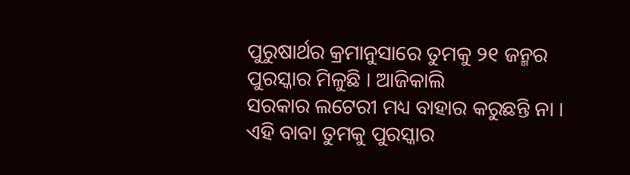ପୁରୁଷାର୍ଥର କ୍ରମାନୁସାରେ ତୁମକୁ ୨୧ ଜନ୍ମର ପୁରସ୍କାର ମିଳୁଛି । ଆଜିକାଲି
ସରକାର ଲଟେରୀ ମଧ୍ୟ ବାହାର କରୁଛନ୍ତି ନା । ଏହି ବାବା ତୁମକୁ ପୁରସ୍କାର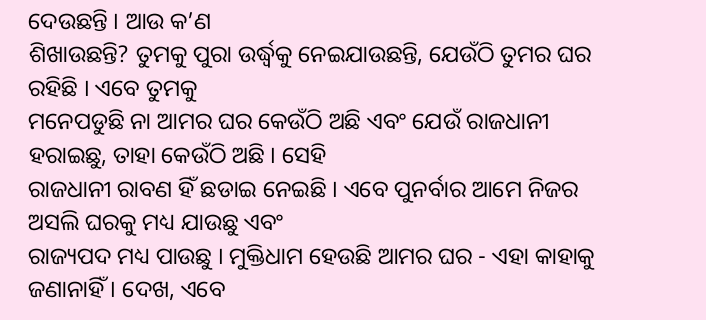ଦେଉଛନ୍ତି । ଆଉ କ’ଣ
ଶିଖାଉଛନ୍ତି? ତୁମକୁ ପୁରା ଉର୍ଦ୍ଧ୍ୱକୁ ନେଇଯାଉଛନ୍ତି, ଯେଉଁଠି ତୁମର ଘର ରହିଛି । ଏବେ ତୁମକୁ
ମନେପଡୁଛି ନା ଆମର ଘର କେଉଁଠି ଅଛି ଏବଂ ଯେଉଁ ରାଜଧାନୀ ହରାଇଛୁ, ତାହା କେଉଁଠି ଅଛି । ସେହି
ରାଜଧାନୀ ରାବଣ ହିଁ ଛଡାଇ ନେଇଛି । ଏବେ ପୁନର୍ବାର ଆମେ ନିଜର ଅସଲି ଘରକୁ ମଧ୍ୟ ଯାଉଛୁ ଏବଂ
ରାଜ୍ୟପଦ ମଧ୍ୟ ପାଉଛୁ । ମୁକ୍ତିଧାମ ହେଉଛି ଆମର ଘର - ଏହା କାହାକୁ ଜଣାନାହିଁ । ଦେଖ, ଏବେ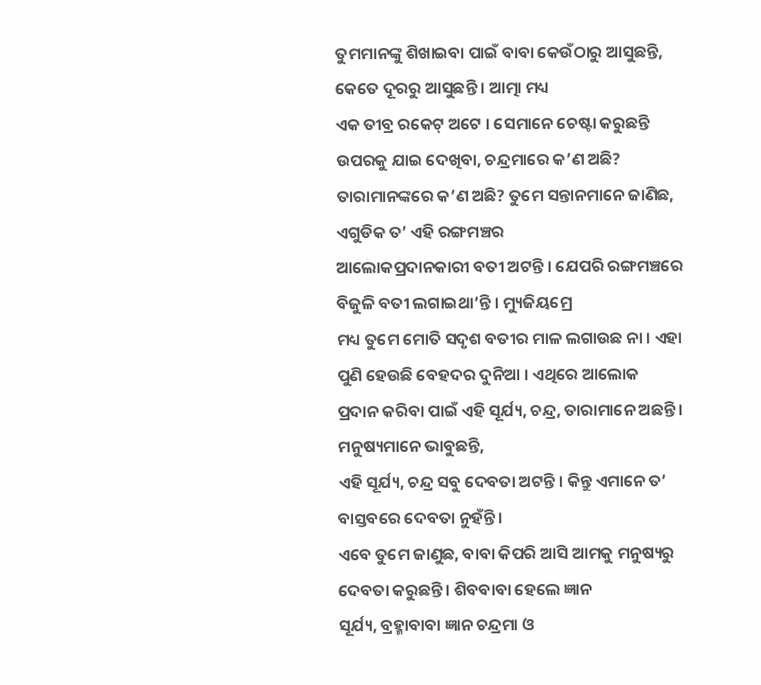ତୁମମାନଙ୍କୁ ଶିଖାଇବା ପାଇଁ ବାବା କେଉଁଠାରୁ ଆସୁଛନ୍ତି, କେତେ ଦୂରରୁ ଆସୁଛନ୍ତି । ଆତ୍ମା ମଧ୍ୟ
ଏକ ତୀବ୍ର ରକେଟ୍ ଅଟେ । ସେମାନେ ଚେଷ୍ଟା କରୁଛନ୍ତି ଉପରକୁ ଯାଇ ଦେଖିବା, ଚନ୍ଦ୍ରମାରେ କ’ଣ ଅଛି?
ତାରାମାନଙ୍କରେ କ’ଣ ଅଛି? ତୁମେ ସନ୍ତାନମାନେ ଜାଣିଛ, ଏଗୁଡିକ ତ’ ଏହି ରଙ୍ଗମଞ୍ଚର
ଆଲୋକପ୍ରଦାନକାରୀ ବତୀ ଅଟନ୍ତି । ଯେପରି ରଙ୍ଗମଞ୍ଚରେ ବିଜୁଳି ବତୀ ଲଗାଇଥା’ନ୍ତି । ମ୍ୟୁଜିୟମ୍ରେ
ମଧ୍ୟ ତୁମେ ମୋତି ସଦୃଶ ବତୀର ମାଳ ଲଗାଉଛ ନା । ଏହା ପୁଣି ହେଉଛି ବେହଦର ଦୁନିଆ । ଏଥିରେ ଆଲୋକ
ପ୍ରଦାନ କରିବା ପାଇଁ ଏହି ସୂର୍ଯ୍ୟ, ଚନ୍ଦ୍ର, ତାରାମାନେ ଅଛନ୍ତି । ମନୁଷ୍ୟମାନେ ଭାବୁଛନ୍ତି,
ଏହି ସୂର୍ଯ୍ୟ, ଚନ୍ଦ୍ର ସବୁ ଦେବତା ଅଟନ୍ତି । କିନ୍ତୁ ଏମାନେ ତ’ ବାସ୍ତବରେ ଦେବତା ନୁହଁନ୍ତି ।
ଏବେ ତୁମେ ଜାଣୁଛ, ବାବା କିପରି ଆସି ଆମକୁ ମନୁଷ୍ୟରୁ ଦେବତା କରୁଛନ୍ତି । ଶିବବାବା ହେଲେ ଜ୍ଞାନ
ସୂର୍ଯ୍ୟ, ବ୍ରହ୍ମାବାବା ଜ୍ଞାନ ଚନ୍ଦ୍ରମା ଓ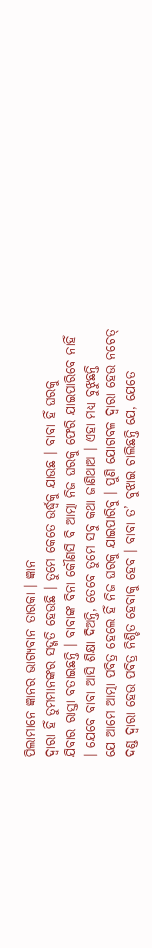ପିଲାମାନେ ଜ୍ଞାନର ଭାଗ୍ୟବାନ ତାରକା । ଜ୍ଞାନ
ଦ୍ୱାରା ହିଁ ତୁମମାନଙ୍କର ସଦ୍ଗତି ହେଉଛି । ତୁମେ କେତେ ଉର୍ଦ୍ଧ୍ୱକୁ ଯାଉଛ । ବାବା ହିଁ ଘରକୁ
ଯିବାର ରାସ୍ତା ବତାଇଛନ୍ତି । ବାବାଙ୍କ ବିନା କୌଣସି ବି ଆତ୍ମା ନିଜ ଘରକୁ ଫେରି ଯାଇପାରିବେ ନାହିଁ
। ଯେବେ ବାବା ଆସି ଶିକ୍ଷା ଦିଅନ୍ତି, ତେବେ ତୁମେ ସବୁ କଥା ଜାଣିଥାଅ । ଏହା ମଧ୍ୟ ବୁଝୁଛନ୍ତି
ଯେ ଆମେ ଆତ୍ମା ପବିତ୍ର ହେଲେ ହିଁ ନିଜ ଘରକୁ ଯାଇପାରିବୁ । ପୁଣି ଯୋଗବଳ ଦ୍ୱାରା ହେଉ ନଚେତ୍
ଦଣ୍ଡ ଦ୍ୱାରା ହେଉ ପବିତ୍ର ନିଶ୍ଚିତ ହେବାକୁ ହେବ । ବାବା ତ’ ବୁଝାଇ ଚାଲିଛନ୍ତି ଯେ, ଯେତେ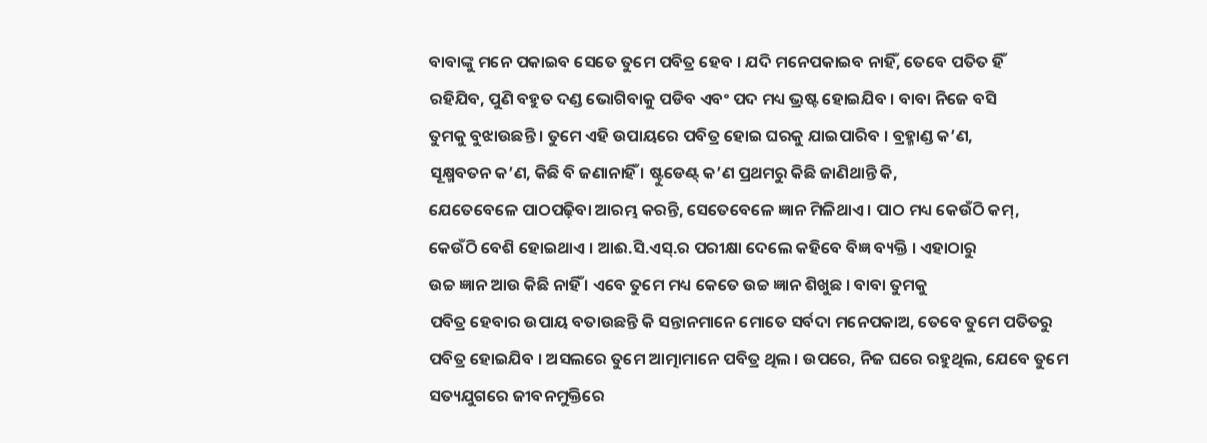ବାବାଙ୍କୁ ମନେ ପକାଇବ ସେତେ ତୁମେ ପବିତ୍ର ହେବ । ଯଦି ମନେପକାଇବ ନାହିଁ, ତେବେ ପତିତ ହିଁ
ରହିଯିବ, ପୁଣି ବହୁତ ଦଣ୍ଡ ଭୋଗିବାକୁ ପଡିବ ଏବଂ ପଦ ମଧ୍ୟ ଭ୍ରଷ୍ଟ ହୋଇଯିବ । ବାବା ନିଜେ ବସି
ତୁମକୁ ବୁଝାଉଛନ୍ତି । ତୁମେ ଏହି ଉପାୟରେ ପବିତ୍ର ହୋଇ ଘରକୁ ଯାଇପାରିବ । ବ୍ରହ୍ମାଣ୍ଡ କ’ଣ,
ସୂକ୍ଷ୍ମବତନ କ’ଣ, କିଛି ବି ଜଣାନାହିଁ । ଷ୍ଟୁଡେଣ୍ଟ୍ କ’ଣ ପ୍ରଥମରୁ କିଛି ଜାଣିଥାନ୍ତି କି,
ଯେତେବେଳେ ପାଠପଢ଼ିବା ଆରମ୍ଭ କରନ୍ତି, ସେତେବେଳେ ଜ୍ଞାନ ମିଳିଥାଏ । ପାଠ ମଧ୍ୟ କେଉଁଠି କମ୍,
କେଉଁଠି ବେଶି ହୋଇଥାଏ । ଆଈ.ସି.ଏସ୍.ର ପରୀକ୍ଷା ଦେଲେ କହିବେ ବିଜ୍ଞ ବ୍ୟକ୍ତି । ଏହାଠାରୁ
ଉଚ୍ଚ ଜ୍ଞାନ ଆଉ କିଛି ନାହିଁ । ଏବେ ତୁମେ ମଧ୍ୟ କେତେ ଉଚ୍ଚ ଜ୍ଞାନ ଶିଖୁଛ । ବାବା ତୁମକୁ
ପବିତ୍ର ହେବାର ଉପାୟ ବତାଉଛନ୍ତି କି ସନ୍ତାନମାନେ ମୋତେ ସର୍ବଦା ମନେପକାଅ, ତେବେ ତୁମେ ପତିତରୁ
ପବିତ୍ର ହୋଇଯିବ । ଅସଲରେ ତୁମେ ଆତ୍ମାମାନେ ପବିତ୍ର ଥିଲ । ଉପରେ, ନିଜ ଘରେ ରହୁଥିଲ, ଯେବେ ତୁମେ
ସତ୍ୟଯୁଗରେ ଜୀବନମୁକ୍ତିରେ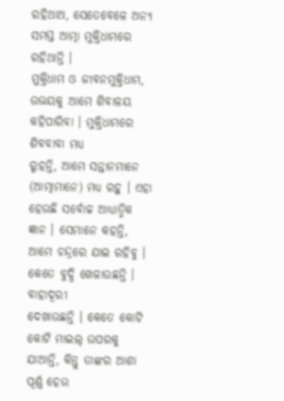ରହିଥାଅ, ସେତେବେଳେ ଅନ୍ୟ ସମସ୍ତ ଆତ୍ମା ମୁକ୍ତିଧାମରେ ରହିଥାନ୍ତି ।
ମୁକ୍ତିଧାମ ଓ ଜୀବନମୁକ୍ତିଧାମ, ଉଭୟକୁ ଆମେ ଶିବାଳୟ କହିପାରିବା । ମୁକ୍ତିଧାମରେ ଶିବବାବା ମଧ୍ୟ
ରୁହନ୍ତି, ଆମେ ସନ୍ତାନମାନେ (ଆତ୍ମାମାନେ) ମଧ୍ୟ ରହୁ । ଏହା ହେଉଛି ସର୍ବୋଚ୍ଚ ଆଧ୍ୟାତ୍ମିକ
ଜ୍ଞାନ । ସେମାନେ କହନ୍ତି, ଆମେ ଚନ୍ଦ୍ରରେ ଯାଇ ରହିବୁ । କେତେ ବୁଦ୍ଧି ଖେଳାଉଛନ୍ତି । ବାହାଦୂରୀ
ଦେଖାଉଛନ୍ତି । କେତେ କୋଟି କୋଟି ମାଇଲ୍ ଉପରକୁ ଯାଆନ୍ତି, କିନ୍ତୁ ତାଙ୍କର ଆଶା ପୂର୍ଣ୍ଣ ହେଉ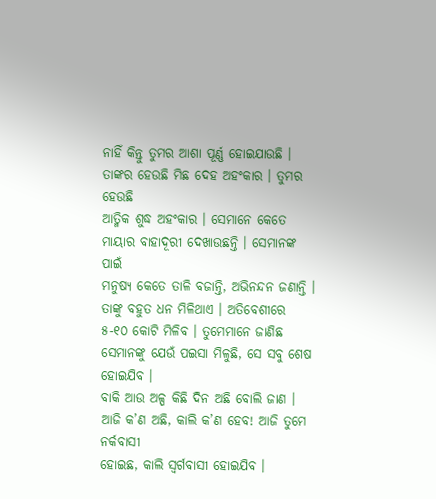ନାହିଁ କିନ୍ତୁ ତୁମର ଆଶା ପୂର୍ଣ୍ଣ ହୋଇଯାଉଛି । ତାଙ୍କର ହେଉଛି ମିଛ ଦେହ ଅହଂକାର । ତୁମର ହେଉଛି
ଆତ୍ମିକ ଶୁଦ୍ଧ ଅହଂକାର । ସେମାନେ କେତେ ମାୟାର ବାହାଦୂରୀ ଦେଖାଉଛନ୍ତି । ସେମାନଙ୍କ ପାଇଁ
ମନୁଷ୍ୟ କେତେ ତାଳି ବଜାନ୍ତି, ଅଭିନନ୍ଦନ ଜଣାନ୍ତି । ତାଙ୍କୁ ବହୁତ ଧନ ମିଳିଥାଏ । ଅତିବେଶୀରେ
୫-୧୦ କୋଟି ମିଳିବ । ତୁମେମାନେ ଜାଣିଛ ସେମାନଙ୍କୁ ଯେଉଁ ପଇସା ମିଳୁଛି, ସେ ସବୁ ଶେଷ ହୋଇଯିବ ।
ବାକି ଆଉ ଅଳ୍ପ କିଛି ଦିନ ଅଛି ବୋଲି ଜାଣ । ଆଜି କ’ଣ ଅଛି, କାଲି କ’ଣ ହେବ! ଆଜି ତୁମେ ନର୍କବାସୀ
ହୋଇଛ, କାଲି ସ୍ୱର୍ଗବାସୀ ହୋଇଯିବ ।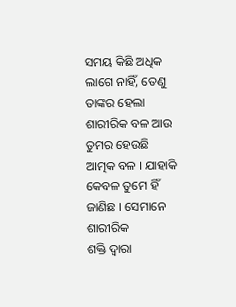ସମୟ କିଛି ଅଧିକ ଲାଗେ ନାହିଁ, ତେଣୁ ତାଙ୍କର ହେଲା
ଶାରୀରିକ ବଳ ଆଉ ତୁମର ହେଉଛି ଆତ୍ମକ ବଳ । ଯାହାକି କେବଳ ତୁମେ ହିଁ ଜାଣିଛ । ସେମାନେ ଶାରୀରିକ
ଶକ୍ତି ଦ୍ୱାରା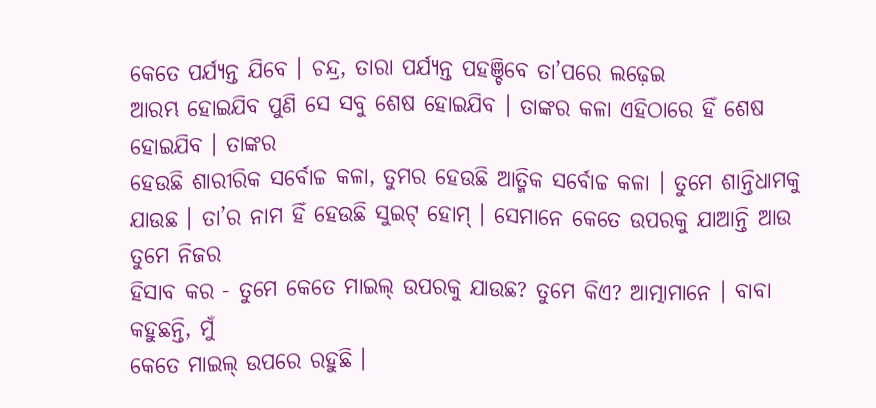କେତେ ପର୍ଯ୍ୟନ୍ତ ଯିବେ । ଚନ୍ଦ୍ର, ତାରା ପର୍ଯ୍ୟନ୍ତ ପହଞ୍ଚିବେ ତା’ପରେ ଲଢ଼େଇ
ଆରମ୍ଭ ହୋଇଯିବ ପୁଣି ସେ ସବୁ ଶେଷ ହୋଇଯିବ । ତାଙ୍କର କଳା ଏହିଠାରେ ହିଁ ଶେଷ ହୋଇଯିବ । ତାଙ୍କର
ହେଉଛି ଶାରୀରିକ ସର୍ବୋଚ୍ଚ କଳା, ତୁମର ହେଉଛି ଆତ୍ମିକ ସର୍ବୋଚ୍ଚ କଳା । ତୁମେ ଶାନ୍ତିଧାମକୁ
ଯାଉଛ । ତା’ର ନାମ ହିଁ ହେଉଛି ସୁଇଟ୍ ହୋମ୍ । ସେମାନେ କେତେ ଉପରକୁ ଯାଆନ୍ତି ଆଉ ତୁମେ ନିଜର
ହିସାବ କର - ତୁମେ କେତେ ମାଇଲ୍ ଉପରକୁ ଯାଉଛ? ତୁମେ କିଏ? ଆତ୍ମାମାନେ । ବାବା କହୁଛନ୍ତି, ମୁଁ
କେତେ ମାଇଲ୍ ଉପରେ ରହୁଛି ।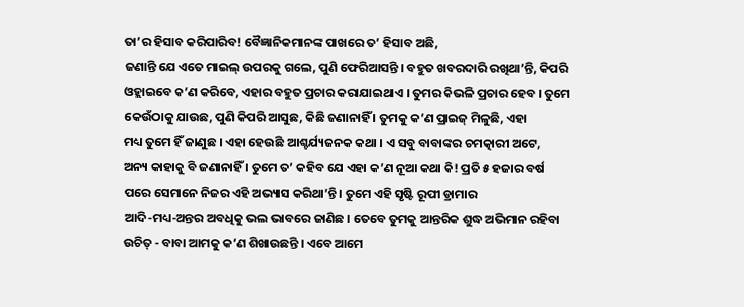ତା’ର ହିସାବ କରିପାରିବ! ବୈଜ୍ଞାନିକମାନଙ୍କ ପାଖରେ ତ’ ହିସାବ ଅଛି,
ଜଣାନ୍ତି ଯେ ଏତେ ମାଇଲ୍ ଉପରକୁ ଗଲେ, ପୁଣି ଫେରିଆସନ୍ତି । ବହୁତ ଖବରଦାରି ରଖିଥା’ନ୍ତି, କିପରି
ଓହ୍ଲାଇବେ କ’ଣ କରିବେ, ଏହାର ବହୁତ ପ୍ରଚାର କରାଯାଇଥାଏ । ତୁମର କିଭଳି ପ୍ରଚାର ହେବ । ତୁମେ
କେଉଁଠାକୁ ଯାଉଛ, ପୁଣି କିପରି ଆସୁଛ, କିଛି ଜଣାନାହିଁ । ତୁମକୁ କ’ଣ ପ୍ରାଇଜ୍ ମିଳୁଛି, ଏହା
ମଧ୍ୟ ତୁମେ ହିଁ ଜାଣୁଛ । ଏହା ହେଉଛି ଆଶ୍ଚର୍ଯ୍ୟଜନକ କଥା । ଏ ସବୁ ବାବାଙ୍କର ଚମତ୍କାରୀ ଅଟେ,
ଅନ୍ୟ କାହାକୁ ବି ଜଣାନାହିଁ । ତୁମେ ତ’ କହିବ ଯେ ଏହା କ’ଣ ନୂଆ କଥା କି! ପ୍ରତି ୫ ହଜାର ବର୍ଷ
ପରେ ସେମାନେ ନିଜର ଏହି ଅଭ୍ୟାସ କରିଥା’ନ୍ତି । ତୁମେ ଏହି ସୃଷ୍ଟି ରୂପୀ ଡ୍ରାମାର
ଆଦି-ମଧ୍ୟ-ଅନ୍ତର ଅବଧିକୁ ଭଲ ଭାବରେ ଜାଣିଛ । ତେବେ ତୁମକୁ ଆନ୍ତରିକ ଶୁଦ୍ଧ ଅଭିମାନ ରହିବା
ଉଚିତ୍ - ବାବା ଆମକୁ କ’ଣ ଶିଖାଉଛନ୍ତି । ଏବେ ଆମେ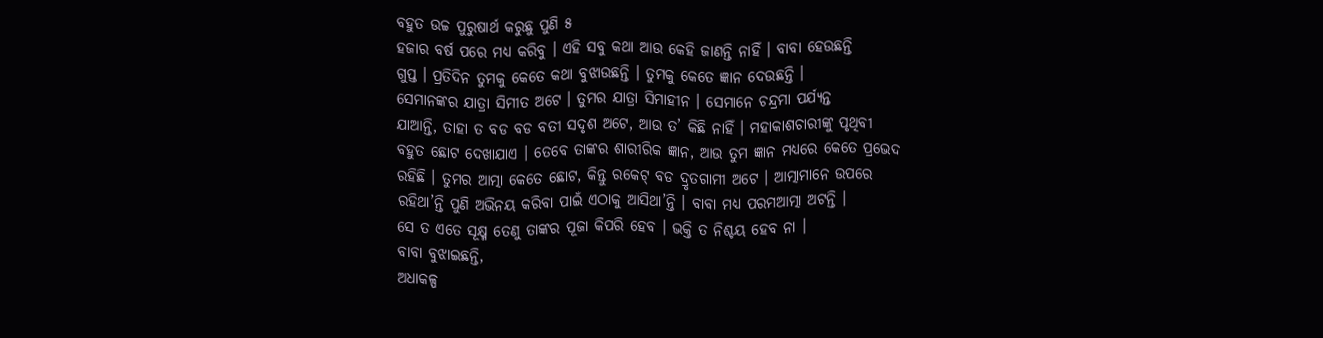ବହୁତ ଉଚ୍ଚ ପୁରୁଷାର୍ଥ କରୁଛୁ ପୁଣି ୫
ହଜାର ବର୍ଷ ପରେ ମଧ୍ୟ କରିବୁ । ଏହି ସବୁ କଥା ଆଉ କେହି ଜାଣନ୍ତି ନାହିଁ । ବାବା ହେଉଛନ୍ତି
ଗୁପ୍ତ । ପ୍ରତିଦିନ ତୁମକୁ କେତେ କଥା ବୁଝାଉଛନ୍ତି । ତୁମକୁ କେତେ ଜ୍ଞାନ ଦେଉଛନ୍ତି ।
ସେମାନଙ୍କର ଯାତ୍ରା ସିମୀତ ଅଟେ । ତୁମର ଯାତ୍ରା ସିମାହୀନ । ସେମାନେ ଚନ୍ଦ୍ରମା ପର୍ଯ୍ୟନ୍ତ
ଯାଆନ୍ତି, ତାହା ତ ବଡ ବଡ ବତୀ ସଦୃଶ ଅଟେ, ଆଉ ତ’ କିଛି ନାହିଁ । ମହାକାଶଚାରୀଙ୍କୁ ପୃଥିବୀ
ବହୁତ ଛୋଟ ଦେଖାଯାଏ । ତେବେ ତାଙ୍କର ଶାରୀରିକ ଜ୍ଞାନ, ଆଉ ତୁମ ଜ୍ଞାନ ମଧ୍ୟରେ କେତେ ପ୍ରଭେଦ
ରହିଛି । ତୁମର ଆତ୍ମା କେତେ ଛୋଟ, କିନ୍ତୁ ରକେଟ୍ ବଡ ଦ୍ରୃତଗାମୀ ଅଟେ । ଆତ୍ମାମାନେ ଉପରେ
ରହିଥା’ନ୍ତି ପୁଣି ଅଭିନୟ କରିବା ପାଇଁ ଏଠାକୁ ଆସିଥା’ନ୍ତି । ବାବା ମଧ୍ୟ ପରମଆତ୍ମା ଅଟନ୍ତି ।
ସେ ତ ଏତେ ସୂକ୍ଷ୍ମ ତେଣୁ ତାଙ୍କର ପୂଜା କିପରି ହେବ । ଭକ୍ତି ତ ନିଶ୍ଚୟ ହେବ ନା ।
ବାବା ବୁଝାଇଛନ୍ତି,
ଅଧାକଳ୍ପ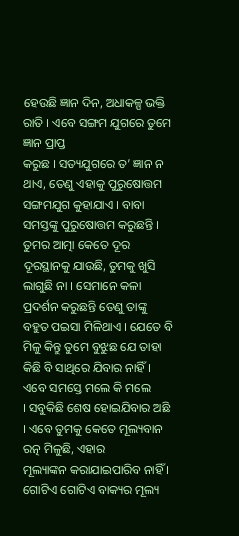ହେଉଛି ଜ୍ଞାନ ଦିନ, ଅଧାକଳ୍ପ ଭକ୍ତି ରାତି । ଏବେ ସଙ୍ଗମ ଯୁଗରେ ତୁମେ ଜ୍ଞାନ ପ୍ରାପ୍ତ
କରୁଛ । ସତ୍ୟଯୁଗରେ ତ’ ଜ୍ଞାନ ନ ଥାଏ, ତେଣୁ ଏହାକୁ ପୁରୁଷୋତ୍ତମ ସଙ୍ଗମଯୁଗ କୁହାଯାଏ । ବାବା
ସମସ୍ତଙ୍କୁ ପୁରୁଷୋତ୍ତମ କରୁଛନ୍ତି । ତୁମର ଆତ୍ମା କେତେ ଦୂର ଦୂରସ୍ଥାନକୁ ଯାଉଛି, ତୁମକୁ ଖୁସି
ଲାଗୁଛି ନା । ସେମାନେ କଳା ପ୍ରଦର୍ଶନ କରୁଛନ୍ତି ତେଣୁ ତାଙ୍କୁ ବହୁତ ପଇସା ମିଳିଥାଏ । ଯେତେ ବି
ମିଳୁ କିନ୍ତୁ ତୁମେ ବୁଝୁଛ ଯେ ତାହା କିଛି ବି ସାଥିରେ ଯିବାର ନାହିଁ । ଏବେ ସମସ୍ତେ ମଲେ କି ମଲେ
। ସବୁକିଛି ଶେଷ ହୋଇଯିବାର ଅଛି । ଏବେ ତୁମକୁ କେତେ ମୂଲ୍ୟବାନ ରତ୍ନ ମିଳୁଛି, ଏହାର
ମୂଲ୍ୟାଙ୍କନ କରାଯାଇପାରିବ ନାହିଁ । ଗୋଟିଏ ଗୋଟିଏ ବାକ୍ୟର ମୂଲ୍ୟ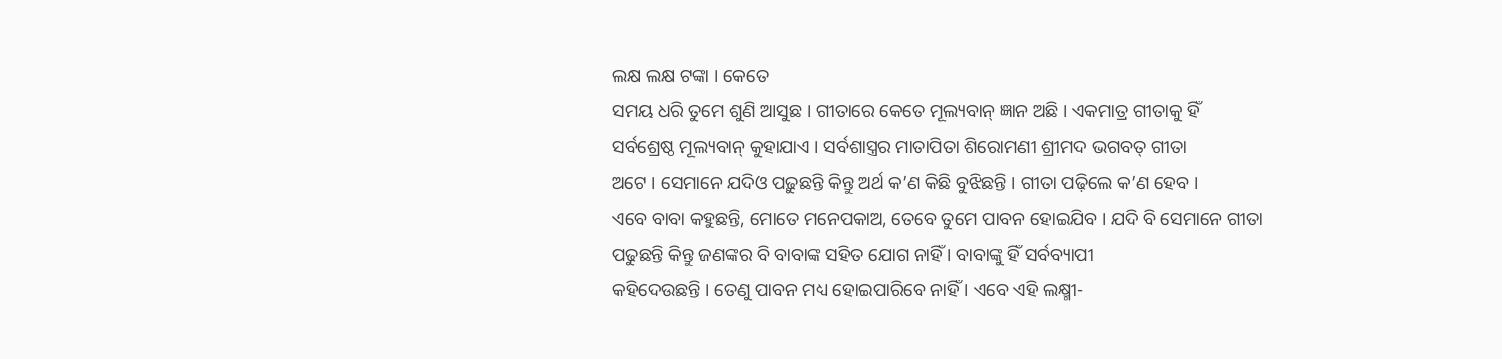ଲକ୍ଷ ଲକ୍ଷ ଟଙ୍କା । କେତେ
ସମୟ ଧରି ତୁମେ ଶୁଣି ଆସୁଛ । ଗୀତାରେ କେତେ ମୂଲ୍ୟବାନ୍ ଜ୍ଞାନ ଅଛି । ଏକମାତ୍ର ଗୀତାକୁ ହିଁ
ସର୍ବଶ୍ରେଷ୍ଠ ମୂଲ୍ୟବାନ୍ କୁହାଯାଏ । ସର୍ବଶାସ୍ତ୍ରର ମାତାପିତା ଶିରୋମଣୀ ଶ୍ରୀମଦ ଭଗବତ୍ ଗୀତା
ଅଟେ । ସେମାନେ ଯଦିଓ ପଢ଼ୁଛନ୍ତି କିନ୍ତୁ ଅର୍ଥ କ’ଣ କିଛି ବୁଝିଛନ୍ତି । ଗୀତା ପଢ଼ିଲେ କ’ଣ ହେବ ।
ଏବେ ବାବା କହୁଛନ୍ତି, ମୋତେ ମନେପକାଅ, ତେବେ ତୁମେ ପାବନ ହୋଇଯିବ । ଯଦି ବି ସେମାନେ ଗୀତା
ପଢୁଛନ୍ତି କିନ୍ତୁ ଜଣଙ୍କର ବି ବାବାଙ୍କ ସହିତ ଯୋଗ ନାହିଁ । ବାବାଙ୍କୁ ହିଁ ସର୍ବବ୍ୟାପୀ
କହିଦେଉଛନ୍ତି । ତେଣୁ ପାବନ ମଧ୍ୟ ହୋଇପାରିବେ ନାହିଁ । ଏବେ ଏହି ଲକ୍ଷ୍ମୀ-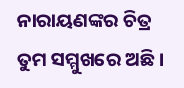ନାରାୟଣଙ୍କର ଚିତ୍ର
ତୁମ ସମ୍ମୁଖରେ ଅଛି ।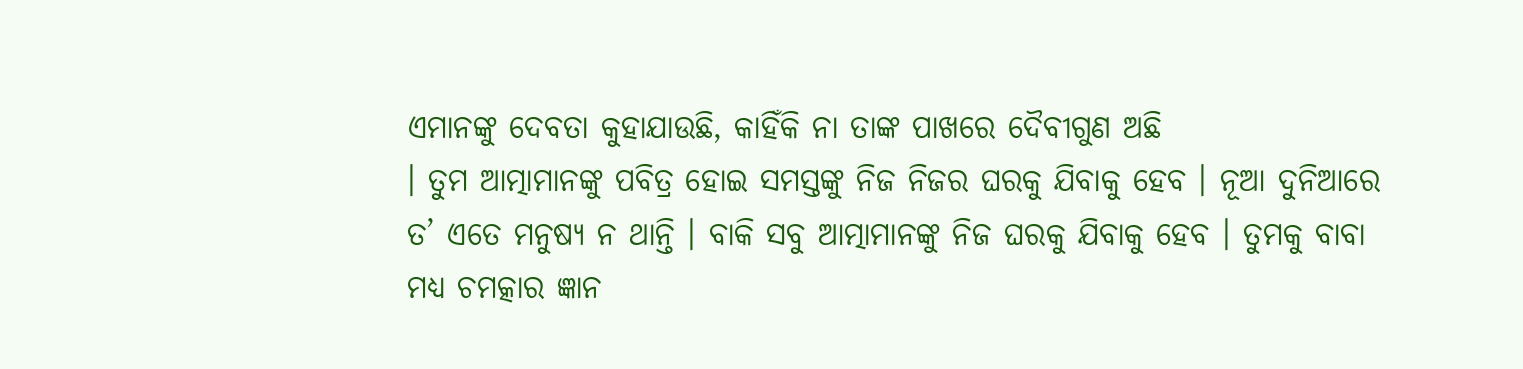ଏମାନଙ୍କୁ ଦେବତା କୁହାଯାଉଛି, କାହିଁକି ନା ତାଙ୍କ ପାଖରେ ଦୈବୀଗୁଣ ଅଛି
। ତୁମ ଆତ୍ମାମାନଙ୍କୁ ପବିତ୍ର ହୋଇ ସମସ୍ତଙ୍କୁ ନିଜ ନିଜର ଘରକୁ ଯିବାକୁ ହେବ । ନୂଆ ଦୁନିଆରେ
ତ’ ଏତେ ମନୁଷ୍ୟ ନ ଥାନ୍ତି । ବାକି ସବୁ ଆତ୍ମାମାନଙ୍କୁ ନିଜ ଘରକୁ ଯିବାକୁ ହେବ । ତୁମକୁ ବାବା
ମଧ୍ୟ ଚମତ୍କାର ଜ୍ଞାନ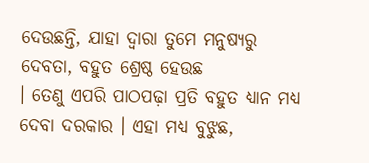ଦେଉଛନ୍ତି, ଯାହା ଦ୍ୱାରା ତୁମେ ମନୁଷ୍ୟରୁ ଦେବତା, ବହୁତ ଶ୍ରେଷ୍ଠ ହେଉଛ
। ତେଣୁ ଏପରି ପାଠପଢ଼ା ପ୍ରତି ବହୁତ ଧ୍ୟାନ ମଧ୍ୟ ଦେବା ଦରକାର । ଏହା ମଧ୍ୟ ବୁଝୁଛ,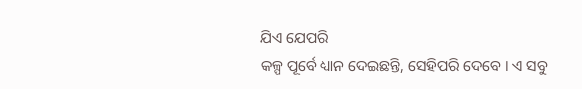ଯିଏ ଯେପରି
କଳ୍ପ ପୂର୍ବେ ଧ୍ୟାନ ଦେଇଛନ୍ତି, ସେହିପରି ଦେବେ । ଏ ସବୁ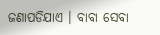ଜଣାପଡିଯାଏ । ବାବା ସେବା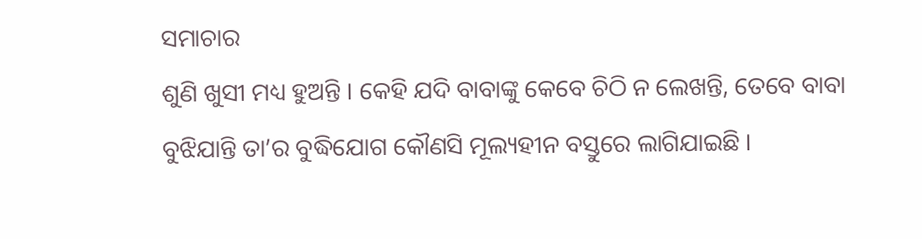ସମାଚାର
ଶୁଣି ଖୁସୀ ମଧ୍ୟ ହୁଅନ୍ତି । କେହି ଯଦି ବାବାଙ୍କୁ କେବେ ଚିଠି ନ ଲେଖନ୍ତି, ତେବେ ବାବା
ବୁଝିଯାନ୍ତି ତା’ର ବୁଦ୍ଧିଯୋଗ କୌଣସି ମୂଲ୍ୟହୀନ ବସ୍ତୁରେ ଲାଗିଯାଇଛି ।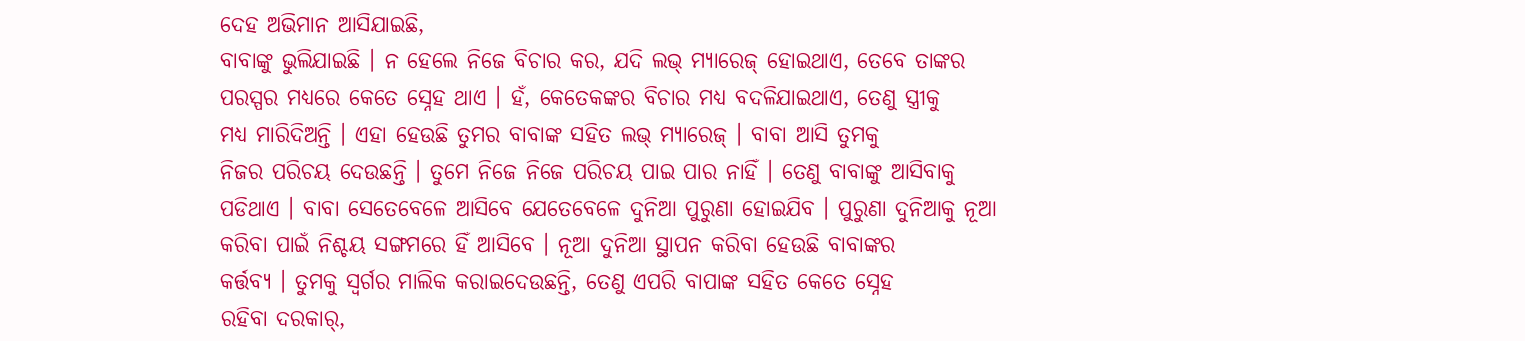ଦେହ ଅଭିମାନ ଆସିଯାଇଛି,
ବାବାଙ୍କୁ ଭୁଲିଯାଇଛି । ନ ହେଲେ ନିଜେ ବିଚାର କର, ଯଦି ଲଭ୍ ମ୍ୟାରେଜ୍ ହୋଇଥାଏ, ତେବେ ତାଙ୍କର
ପରସ୍ପର ମଧ୍ୟରେ କେତେ ସ୍ନେହ ଥାଏ । ହଁ, କେତେକଙ୍କର ବିଚାର ମଧ୍ୟ ବଦଳିଯାଇଥାଏ, ତେଣୁ ସ୍ତ୍ରୀକୁ
ମଧ୍ୟ ମାରିଦିଅନ୍ତି । ଏହା ହେଉଛି ତୁମର ବାବାଙ୍କ ସହିତ ଲଭ୍ ମ୍ୟାରେଜ୍ । ବାବା ଆସି ତୁମକୁ
ନିଜର ପରିଚୟ ଦେଉଛନ୍ତି । ତୁମେ ନିଜେ ନିଜେ ପରିଚୟ ପାଇ ପାର ନାହିଁ । ତେଣୁ ବାବାଙ୍କୁ ଆସିବାକୁ
ପଡିଥାଏ । ବାବା ସେତେବେଳେ ଆସିବେ ଯେତେବେଳେ ଦୁନିଆ ପୁରୁଣା ହୋଇଯିବ । ପୁରୁଣା ଦୁନିଆକୁ ନୂଆ
କରିବା ପାଇଁ ନିଶ୍ଚୟ ସଙ୍ଗମରେ ହିଁ ଆସିବେ । ନୂଆ ଦୁନିଆ ସ୍ଥାପନ କରିବା ହେଉଛି ବାବାଙ୍କର
କର୍ତ୍ତବ୍ୟ । ତୁମକୁ ସ୍ୱର୍ଗର ମାଲିକ କରାଇଦେଉଛନ୍ତି, ତେଣୁ ଏପରି ବାପାଙ୍କ ସହିତ କେତେ ସ୍ନେହ
ରହିବା ଦରକାର୍,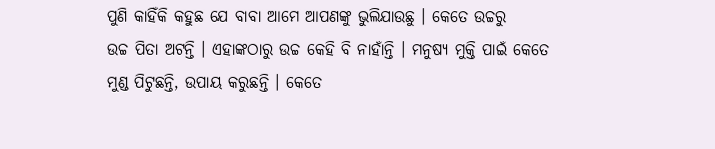ପୁଣି କାହିଁକି କହୁଛ ଯେ ବାବା ଆମେ ଆପଣଙ୍କୁ ଭୁଲିଯାଉଛୁ । କେତେ ଉଚ୍ଚରୁ
ଉଚ୍ଚ ପିତା ଅଟନ୍ତି । ଏହାଙ୍କଠାରୁ ଉଚ୍ଚ କେହି ବି ନାହାଁନ୍ତି । ମନୁଷ୍ୟ ମୁକ୍ତି ପାଇଁ କେତେ
ମୁଣ୍ଡ ପିଟୁଛନ୍ତି, ଉପାୟ କରୁଛନ୍ତି । କେତେ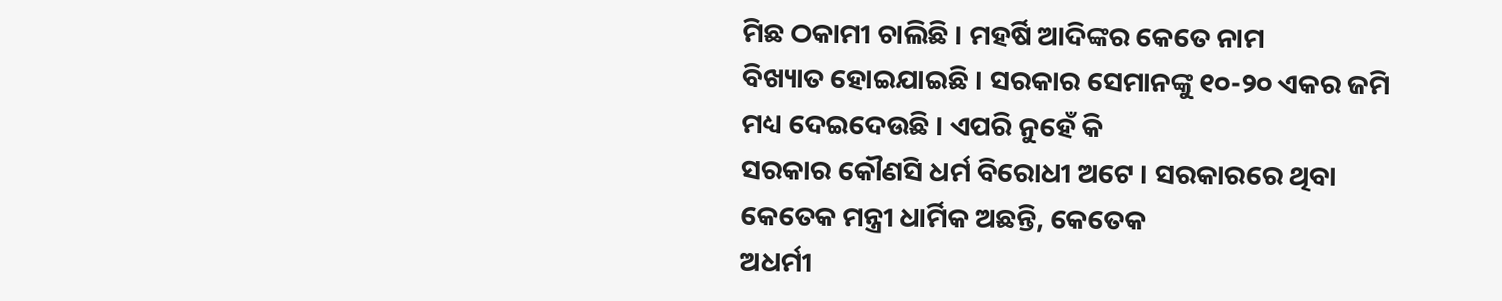ମିଛ ଠକାମୀ ଚାଲିଛି । ମହର୍ଷି ଆଦିଙ୍କର କେତେ ନାମ
ବିଖ୍ୟାତ ହୋଇଯାଇଛି । ସରକାର ସେମାନଙ୍କୁ ୧୦-୨୦ ଏକର ଜମି ମଧ୍ୟ ଦେଇଦେଉଛି । ଏପରି ନୁହେଁ କି
ସରକାର କୌଣସି ଧର୍ମ ବିରୋଧୀ ଅଟେ । ସରକାରରେ ଥିବା କେତେକ ମନ୍ତ୍ରୀ ଧାର୍ମିକ ଅଛନ୍ତି, କେତେକ
ଅଧର୍ମୀ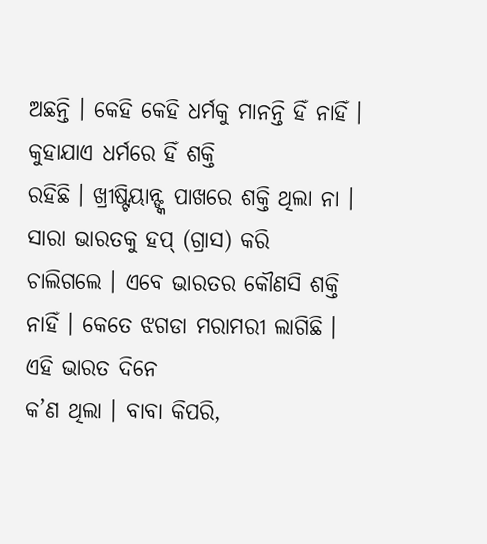ଅଛନ୍ତି । କେହି କେହି ଧର୍ମକୁ ମାନନ୍ତି ହିଁ ନାହିଁ । କୁହାଯାଏ ଧର୍ମରେ ହିଁ ଶକ୍ତି
ରହିଛି । ଖ୍ରୀଷ୍ଟିୟାନ୍ଙ୍କ ପାଖରେ ଶକ୍ତି ଥିଲା ନା । ସାରା ଭାରତକୁ ହପ୍ (ଗ୍ରାସ) କରି
ଚାଲିଗଲେ । ଏବେ ଭାରତର କୌଣସି ଶକ୍ତି ନାହିଁ । କେତେ ଝଗଡା ମରାମରୀ ଲାଗିଛି । ଏହି ଭାରତ ଦିନେ
କ’ଣ ଥିଲା । ବାବା କିପରି,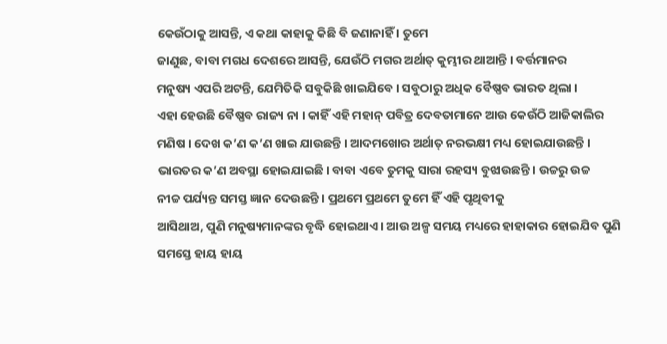କେଉଁଠାକୁ ଆସନ୍ତି, ଏ କଥା କାହାକୁ କିଛି ବି ଜଣାନାହିଁ । ତୁମେ
ଜାଣୁଛ, ବାବା ମଗଧ ଦେଶରେ ଆସନ୍ତି, ଯେଉଁଠି ମଗର ଅର୍ଥାତ୍ କୁମ୍ଭୀର ଥାଆନ୍ତି । ବର୍ତ୍ତମାନର
ମନୁଷ୍ୟ ଏପରି ଅଟନ୍ତି, ଯେମିତିକି ସବୁକିଛି ଖାଇଯିବେ । ସବୁଠାରୁ ଅଧିକ ବୈଷ୍ଣବ ଭାରତ ଥିଲା ।
ଏହା ହେଉଛି ବୈଷ୍ଣବ ରାଜ୍ୟ ନା । କାହିଁ ଏହି ମହାନ୍ ପବିତ୍ର ଦେବତାମାନେ ଆଉ କେଉଁଠି ଆଜିକାଲିର
ମଣିଷ । ଦେଖ କ’ଣ କ’ଣ ଖାଇ ଯାଉଛନ୍ତି । ଆଦମଖୋର ଅର୍ଥାତ୍ ନରଭକ୍ଷୀ ମଧ୍ୟ ହୋଇଯାଉଛନ୍ତି ।
ଭାରତର କ’ଣ ଅବସ୍ଥା ହୋଇଯାଇଛି । ବାବା ଏବେ ତୁମକୁ ସାରା ରହସ୍ୟ ବୁଝାଉଛନ୍ତି । ଉଚ୍ଚରୁ ଉଚ୍ଚ
ନୀଚ୍ଚ ପର୍ଯ୍ୟନ୍ତ ସମସ୍ତ ଜ୍ଞାନ ଦେଉଛନ୍ତି । ପ୍ରଥମେ ପ୍ରଥମେ ତୁମେ ହିଁ ଏହି ପୃଥିବୀକୁ
ଆସିଥାଅ, ପୁଣି ମନୁଷ୍ୟମାନଙ୍କର ବୃଦ୍ଧି ହୋଇଥାଏ । ଆଉ ଅଳ୍ପ ସମୟ ମଧ୍ୟରେ ହାହାକାର ହୋଇଯିବ ପୁଣି
ସମସ୍ତେ ହାୟ ହାୟ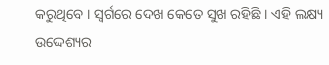କରୁଥିବେ । ସ୍ୱର୍ଗରେ ଦେଖ କେତେ ସୁଖ ରହିଛି । ଏହି ଲକ୍ଷ୍ୟ ଉଦ୍ଦେଶ୍ୟର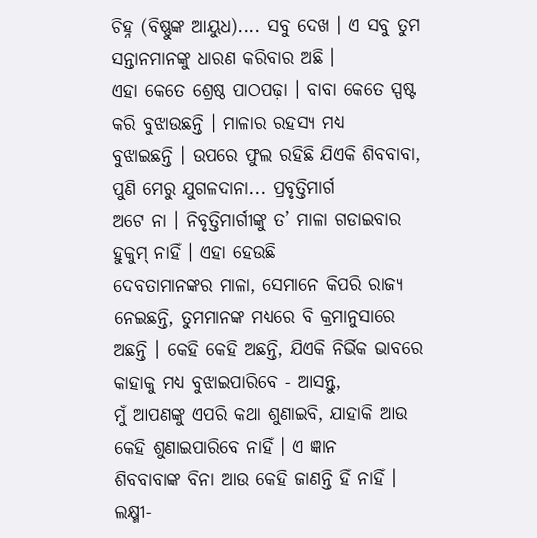ଚିହ୍ନ (ବିଷ୍ଣୁଙ୍କ ଆୟୁଧ).... ସବୁ ଦେଖ । ଏ ସବୁ ତୁମ ସନ୍ତାନମାନଙ୍କୁ ଧାରଣ କରିବାର ଅଛି ।
ଏହା କେତେ ଶ୍ରେଷ୍ଠ ପାଠପଢ଼ା । ବାବା କେତେ ସ୍ପଷ୍ଟ କରି ବୁଝାଉଛନ୍ତି । ମାଳାର ରହସ୍ୟ ମଧ୍ୟ
ବୁଝାଇଛନ୍ତି । ଉପରେ ଫୁଲ ରହିଛି ଯିଏକି ଶିବବାବା, ପୁଣି ମେରୁ ଯୁଗଳଦାନା... ପ୍ରବୃତ୍ତିମାର୍ଗ
ଅଟେ ନା । ନିବୃତ୍ତିମାର୍ଗୀଙ୍କୁ ତ’ ମାଳା ଗଡାଇବାର ହୁକୁମ୍ ନାହିଁ । ଏହା ହେଉଛି
ଦେବତାମାନଙ୍କର ମାଳା, ସେମାନେ କିପରି ରାଜ୍ୟ ନେଇଛନ୍ତି, ତୁମମାନଙ୍କ ମଧ୍ୟରେ ବି କ୍ରମାନୁସାରେ
ଅଛନ୍ତି । କେହି କେହି ଅଛନ୍ତି, ଯିଏକି ନିର୍ଭିକ ଭାବରେ କାହାକୁ ମଧ୍ୟ ବୁଝାଇପାରିବେ - ଆସନ୍ତୁ,
ମୁଁ ଆପଣଙ୍କୁ ଏପରି କଥା ଶୁଣାଇବି, ଯାହାକି ଆଉ କେହି ଶୁଣାଇପାରିବେ ନାହିଁ । ଏ ଜ୍ଞାନ
ଶିବବାବାଙ୍କ ବିନା ଆଉ କେହି ଜାଣନ୍ତି ହିଁ ନାହିଁ । ଲକ୍ଷ୍ମୀ-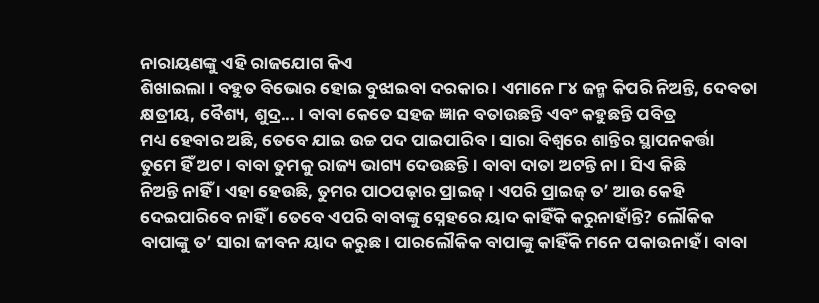ନାରାୟଣଙ୍କୁ ଏହି ରାଜଯୋଗ କିଏ
ଶିଖାଇଲା । ବହୁତ ବିଭୋର ହୋଇ ବୁଝାଇବା ଦରକାର । ଏମାନେ ୮୪ ଜନ୍ମ କିପରି ନିଅନ୍ତି, ଦେବତା
କ୍ଷତ୍ରୀୟ, ବୈଶ୍ୟ, ଶୁଦ୍ର... । ବାବା କେତେ ସହଜ ଜ୍ଞାନ ବତାଉଛନ୍ତି ଏବଂ କହୁଛନ୍ତି ପବିତ୍ର
ମଧ୍ୟ ହେବାର ଅଛି, ତେବେ ଯାଇ ଉଚ୍ଚ ପଦ ପାଇପାରିବ । ସାରା ବିଶ୍ୱରେ ଶାନ୍ତିର ସ୍ଥାପନକର୍ତ୍ତା
ତୁମେ ହିଁ ଅଟ । ବାବା ତୁମକୁ ରାଜ୍ୟ ଭାଗ୍ୟ ଦେଉଛନ୍ତି । ବାବା ଦାତା ଅଟନ୍ତି ନା । ସିଏ କିଛି
ନିଅନ୍ତି ନାହିଁ । ଏହା ହେଉଛି, ତୁମର ପାଠପଢ଼ାର ପ୍ରାଇଜ୍ । ଏପରି ପ୍ରାଇଜ୍ ତ’ ଆଉ କେହି
ଦେଇପାରିବେ ନାହିଁ । ତେବେ ଏପରି ବାବାଙ୍କୁ ସ୍ନେହରେ ୟାଦ କାହିଁକି କରୁନାହାଁନ୍ତି? ଲୌକିକ
ବାପାଙ୍କୁ ତ’ ସାରା ଜୀବନ ୟାଦ କରୁଛ । ପାରଲୌକିକ ବାପାଙ୍କୁ କାହିଁକି ମନେ ପକାଉନାହଁ । ବାବା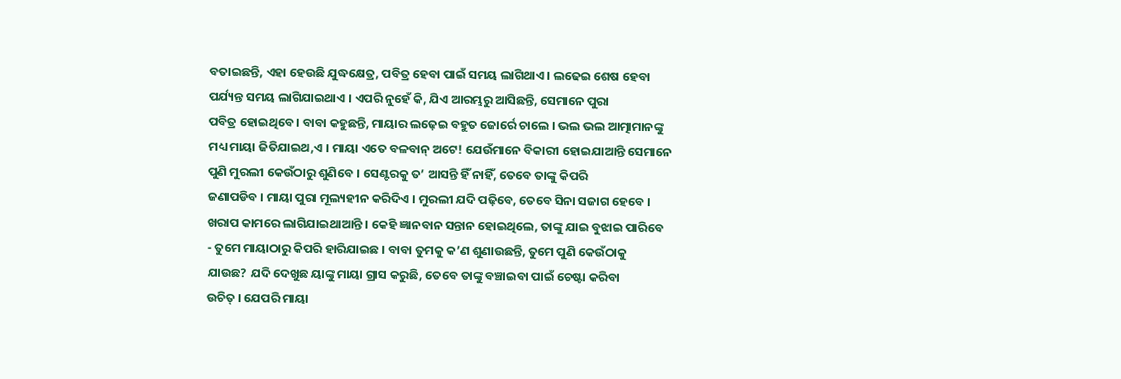ବତାଇଛନ୍ତି, ଏହା ହେଉଛି ଯୁଦ୍ଧକ୍ଷେତ୍ର, ପବିତ୍ର ହେବା ପାଇଁ ସମୟ ଲାଗିଥାଏ । ଲଢେଇ ଶେଷ ହେବା
ପର୍ଯ୍ୟନ୍ତ ସମୟ ଲାଗିଯାଇଥାଏ । ଏପରି ନୁହେଁ କି, ଯିଏ ଆରମ୍ଭରୁ ଆସିଛନ୍ତି, ସେମାନେ ପୁରା
ପବିତ୍ର ହୋଇଥିବେ । ବାବା କହୁଛନ୍ତି, ମାୟାର ଲଢ଼େଇ ବହୁତ ଜୋର୍ରେ ଚାଲେ । ଭଲ ଭଲ ଆତ୍ମାମାନଙ୍କୁ
ମଧ୍ୟ ମାୟା ଜିତିଯାଇଥ,ଏ । ମାୟା ଏତେ ବଳବାନ୍ ଅଟେ! ଯେଉଁମାନେ ବିକାରୀ ହୋଇଯାଆନ୍ତି ସେମାନେ
ପୁଣି ମୁରଲୀ କେଉଁଠାରୁ ଶୁଣିବେ । ସେଣ୍ଟରକୁ ତ’ ଆସନ୍ତି ହିଁ ନାହିଁ, ତେବେ ତାଙ୍କୁ କିପରି
ଜଣାପଡିବ । ମାୟା ପୁରା ମୂଲ୍ୟହୀନ କରିଦିଏ । ମୁରଲୀ ଯଦି ପଢ଼ିବେ, ତେବେ ସିନା ସଜାଗ ହେବେ ।
ଖରାପ କାମରେ ଲାଗିଯାଇଥାଆନ୍ତି । କେହି ଜ୍ଞାନବାନ ସନ୍ତାନ ହୋଇଥିଲେ, ତାଙ୍କୁ ଯାଇ ବୁଝାଇ ପାରିବେ
- ତୁମେ ମାୟାଠାରୁ କିପରି ହାରିଯାଇଛ । ବାବା ତୁମକୁ କ’ଣ ଶୁଣାଉଛନ୍ତି, ତୁମେ ପୁଣି କେଉଁଠାକୁ
ଯାଉଛ? ଯଦି ଦେଖୁଛ ୟାଙ୍କୁ ମାୟା ଗ୍ରାସ କରୁଛି, ତେବେ ତାଙ୍କୁ ବଞ୍ଚାଇବା ପାଇଁ ଚେଷ୍ଟା କରିବା
ଉଚିତ୍ । ଯେପରି ମାୟା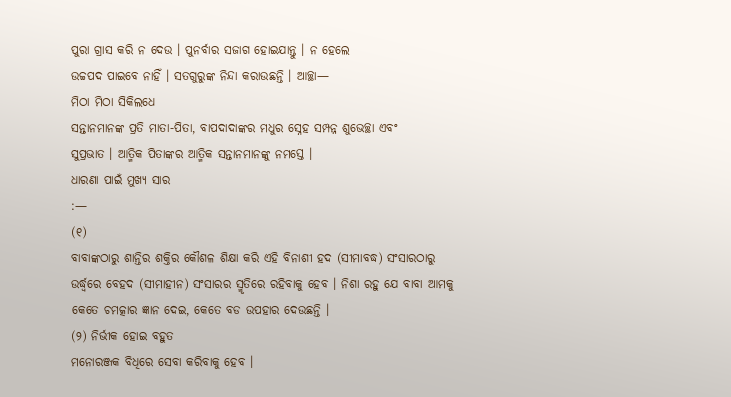ପୁରା ଗ୍ରାସ କରି ନ ଦେଉ । ପୁନର୍ବାର ସଜାଗ ହୋଇଯାନ୍ତୁ । ନ ହେଲେ
ଉଚ୍ଚପଦ ପାଇବେ ନାହିଁ । ସତଗୁରୁଙ୍କ ନିନ୍ଦା କରାଉଛନ୍ତି । ଆଚ୍ଛା—
ମିଠା ମିଠା ସିକିଲଧେ
ସନ୍ତାନମାନଙ୍କ ପ୍ରତି ମାତା-ପିତା, ବାପଦାଦାଙ୍କର ମଧୁର ସ୍ନେହ ସମ୍ପନ୍ନ ଶୁଭେଚ୍ଛା ଏବଂ
ସୁପ୍ରଭାତ । ଆତ୍ମିକ ପିତାଙ୍କର ଆତ୍ମିକ ସନ୍ତାନମାନଙ୍କୁ ନମସ୍ତେ ।
ଧାରଣା ପାଇଁ ମୁଖ୍ୟ ସାର
:—
(୧)
ବାବାଙ୍କଠାରୁ ଶାନ୍ତିର ଶକ୍ତିର କୌଶଳ ଶିକ୍ଷା କରି ଏହି ବିନାଶୀ ହଦ (ସୀମାବଦ୍ଧ) ସଂସାରଠାରୁ
ଉର୍ଦ୍ଧ୍ୱରେ ବେହଦ (ସୀମାହୀନ) ସଂସାରର ସ୍ମୃତିରେ ରହିବାକୁ ହେବ । ନିଶା ରହୁ ଯେ ବାବା ଆମକୁ
କେତେ ଚମତ୍କାର ଜ୍ଞାନ ଦେଇ, କେତେ ବଡ ଉପହାର ଦେଉଛନ୍ତି ।
(୨) ନିର୍ଭୀକ ହୋଇ ବହୁତ
ମନୋରଞ୍ଜକ ବିଧିରେ ସେବା କରିବାକୁ ହେବ ।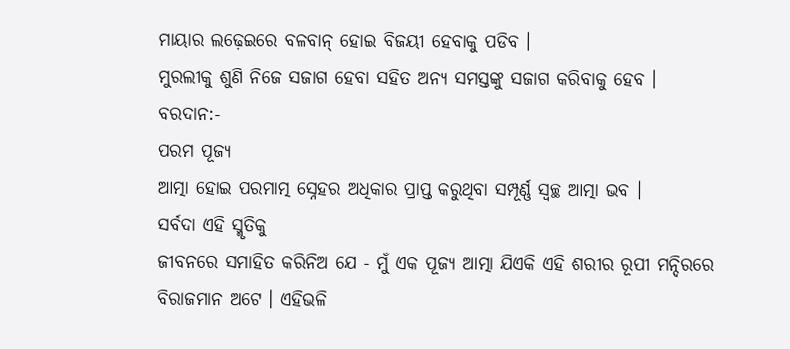ମାୟାର ଲଢ଼େଇରେ ବଳବାନ୍ ହୋଇ ବିଜୟୀ ହେବାକୁ ପଡିବ ।
ମୁରଲୀକୁ ଶୁଣି ନିଜେ ସଜାଗ ହେବା ସହିତ ଅନ୍ୟ ସମସ୍ତଙ୍କୁ ସଜାଗ କରିବାକୁ ହେବ ।
ବରଦାନ:-
ପରମ ପୂଜ୍ୟ
ଆତ୍ମା ହୋଇ ପରମାତ୍ମ ସ୍ନେହର ଅଧିକାର ପ୍ରାପ୍ତ କରୁଥିବା ସମ୍ପୂର୍ଣ୍ଣ ସ୍ୱଚ୍ଛ ଆତ୍ମା ଭବ ।
ସର୍ବଦା ଏହି ସ୍ମୃତିକୁ
ଜୀବନରେ ସମାହିତ କରିନିଅ ଯେ - ମୁଁ ଏକ ପୂଜ୍ୟ ଆତ୍ମା ଯିଏକି ଏହି ଶରୀର ରୂପୀ ମନ୍ଦିରରେ
ବିରାଜମାନ ଅଟେ । ଏହିଭଳି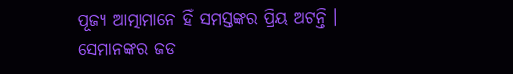ପୂଜ୍ୟ ଆତ୍ମାମାନେ ହିଁ ସମସ୍ତଙ୍କର ପ୍ରିୟ ଅଟନ୍ତି । ସେମାନଙ୍କର ଜଡ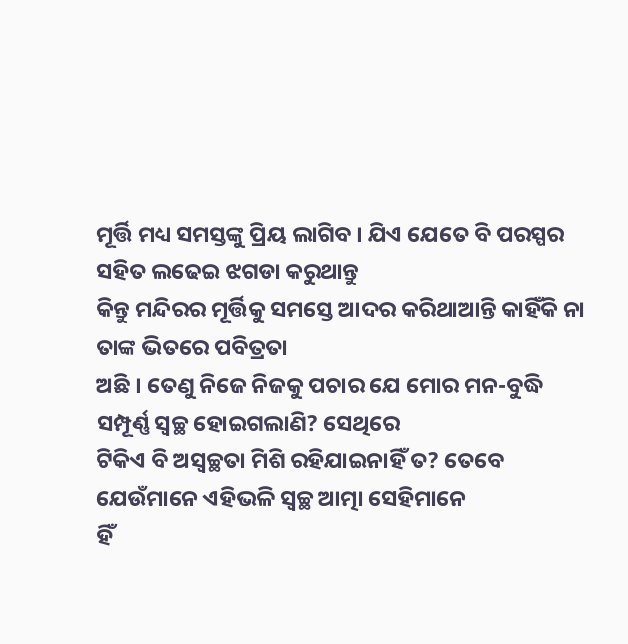ମୂର୍ତ୍ତି ମଧ୍ୟ ସମସ୍ତଙ୍କୁ ପ୍ରିୟ ଲାଗିବ । ଯିଏ ଯେତେ ବି ପରସ୍ପର ସହିତ ଲଢେଇ ଝଗଡା କରୁଥାନ୍ତୁ
କିନ୍ତୁ ମନ୍ଦିରର ମୂର୍ତ୍ତିକୁ ସମସ୍ତେ ଆଦର କରିଥାଆନ୍ତି କାହିଁକି ନା ତାଙ୍କ ଭିତରେ ପବିତ୍ରତା
ଅଛି । ତେଣୁ ନିଜେ ନିଜକୁ ପଚାର ଯେ ମୋର ମନ-ବୁଦ୍ଧି ସମ୍ପୂର୍ଣ୍ଣ ସ୍ୱଚ୍ଛ ହୋଇଗଲାଣି? ସେଥିରେ
ଟିକିଏ ବି ଅସ୍ୱଚ୍ଛତା ମିଶି ରହିଯାଇନାହିଁ ତ? ତେବେ ଯେଉଁମାନେ ଏହିଭଳି ସ୍ୱଚ୍ଛ ଆତ୍ମା ସେହିମାନେ
ହିଁ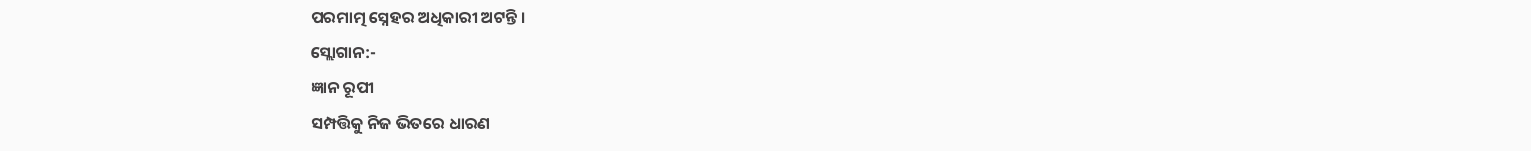ପରମାତ୍ମ ସ୍ନେହର ଅଧିକାରୀ ଅଟନ୍ତି ।
ସ୍ଲୋଗାନ:-
ଜ୍ଞାନ ରୂପୀ
ସମ୍ପତ୍ତିକୁ ନିଜ ଭିତରେ ଧାରଣ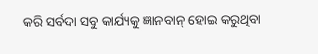କରି ସର୍ବଦା ସବୁ କାର୍ଯ୍ୟକୁ ଜ୍ଞାନବାନ୍ ହୋଇ କରୁଥିବା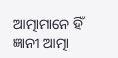ଆତ୍ମାମାନେ ହିଁ ଜ୍ଞାନୀ ଆତ୍ମା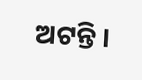ଅଟନ୍ତି ।